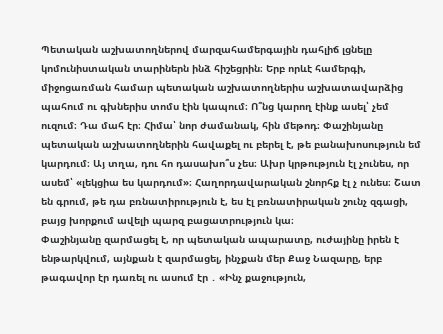Պետական աշխատողներով մարզահամերգային դահլիճ լցնելը կոմունիստական տարիներն ինձ հիշեցրին։ Երբ որևէ համերգի, միջոցառման համար պետական աշխատողներիս աշխատավարձից պահում ու գխներիս տոմս էին կապում։ Ո՞նց կարող էինք ասել՝ չեմ ուզում։ Դա մահ էր։ Հիմա՝ նոր ժամանակ, հին մեթոդ։ Փաշինյանը պետական աշխատողներին հավաքել ու բերել է, թե բանախոսություն եմ կարդում։ Այ տղա, դու հո դասախո՞ս չես։ Ախր կրթություն էլ չունես, որ ասեմ՝ «լեկցիա ես կարդում»։ Հաղորդավարական շնորհք էլ չ ունես։ Շատ են գրում, թե դա բռնատիրություն է, ես էլ բռնատիրական շունչ զգացի, բայց խորքում ավելի պարզ բացատրություն կա։
Փաշինյանը զարմացել է, որ պետական ապարատը, ուժայինը իրեն է ենթարկվում, այնքան է զարմացել, ինչքան մեր Քաջ Նազարը, երբ թագավոր էր դառել ու ասում էր ․ «Ինչ քաջություն,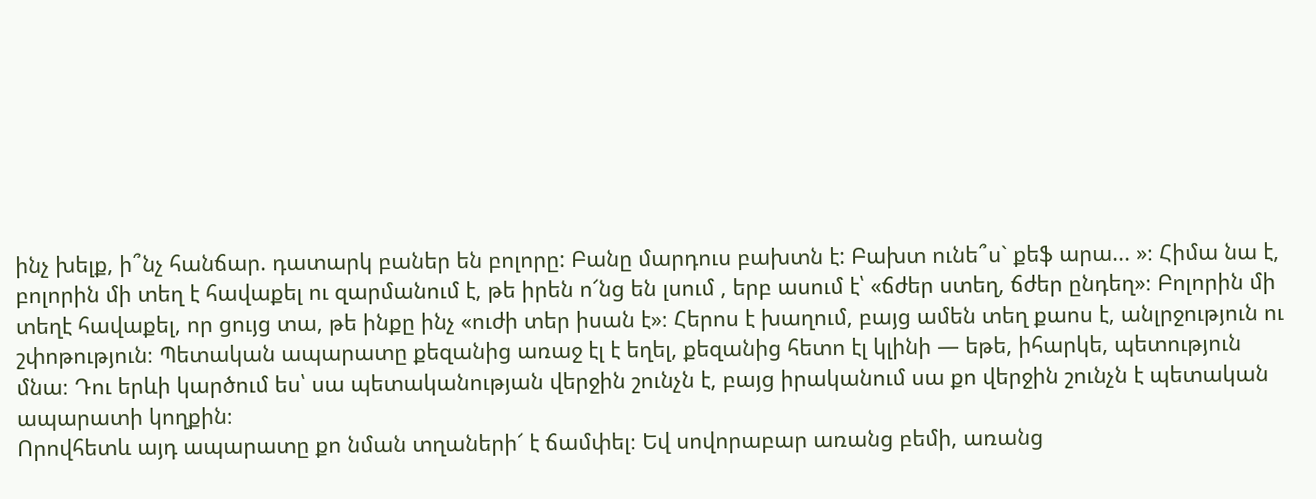ինչ խելք, ի՞նչ հանճար. դատարկ բաներ են բոլորը: Բանը մարդուս բախտն է: Բախտ ունե՞ս` քեֆ արա... »։ Հիմա նա է, բոլորին մի տեղ է հավաքել ու զարմանում է, թե իրեն ո՜նց են լսում , երբ ասում է՝ «ճժեր ստեղ, ճժեր ընդեղ»։ Բոլորին մի տեղէ հավաքել, որ ցույց տա, թե ինքը ինչ «ուժի տեր իսան է»։ Հերոս է խաղում, բայց ամեն տեղ քաոս է, անլրջություն ու շփոթություն։ Պետական ապարատը քեզանից առաջ էլ է եղել, քեզանից հետո էլ կլինի — եթե, իհարկե, պետություն մնա։ Դու երևի կարծում ես՝ սա պետականության վերջին շունչն է, բայց իրականում սա քո վերջին շունչն է պետական ապարատի կողքին։
Որովհետև այդ ապարատը քո նման տղաների՜ է ճամփել։ Եվ սովորաբար առանց բեմի, առանց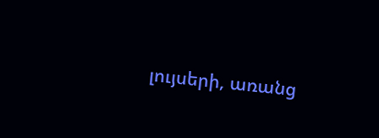լույսերի, առանց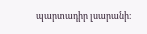պարտադիր լսարանի։